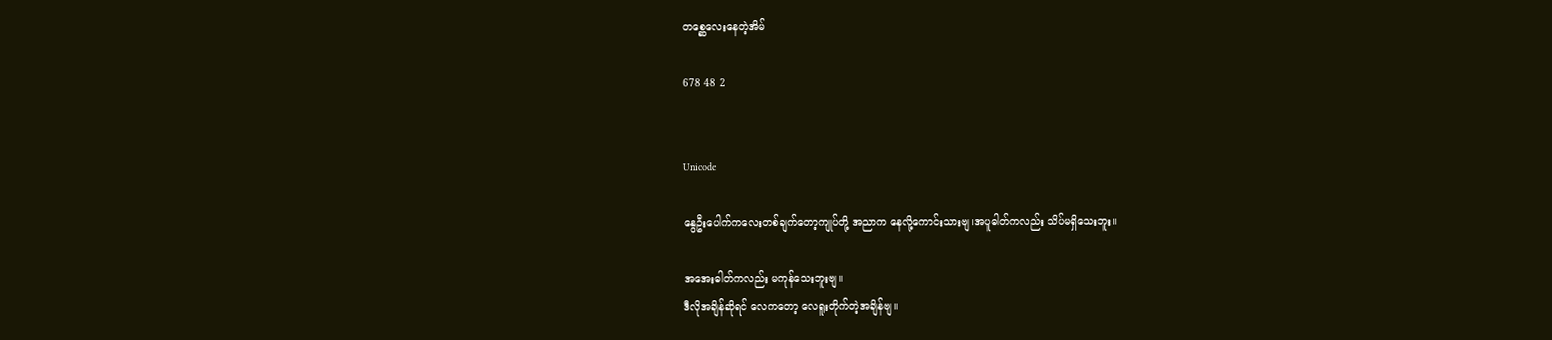တစ္ဆေလေးနေတဲ့အိမ်

678 48 2


Unicode

နွေဦးပေါက်ကလေးတစ်ချက်တော့ကျုပ်တို့ အညာက နေလို့ကောင်းသားဗျ၊အပူဓါတ်ကလည်း သိပ်မရှိသေးဘူး။

အအေးဓါတ်ကလည်း မကုန်သေးဘူးဗျ။
ဒီလိုအချိန်ဆိုရင် လေကတော့ လေရူးတိုက်တဲ့အချိန်ဗျ။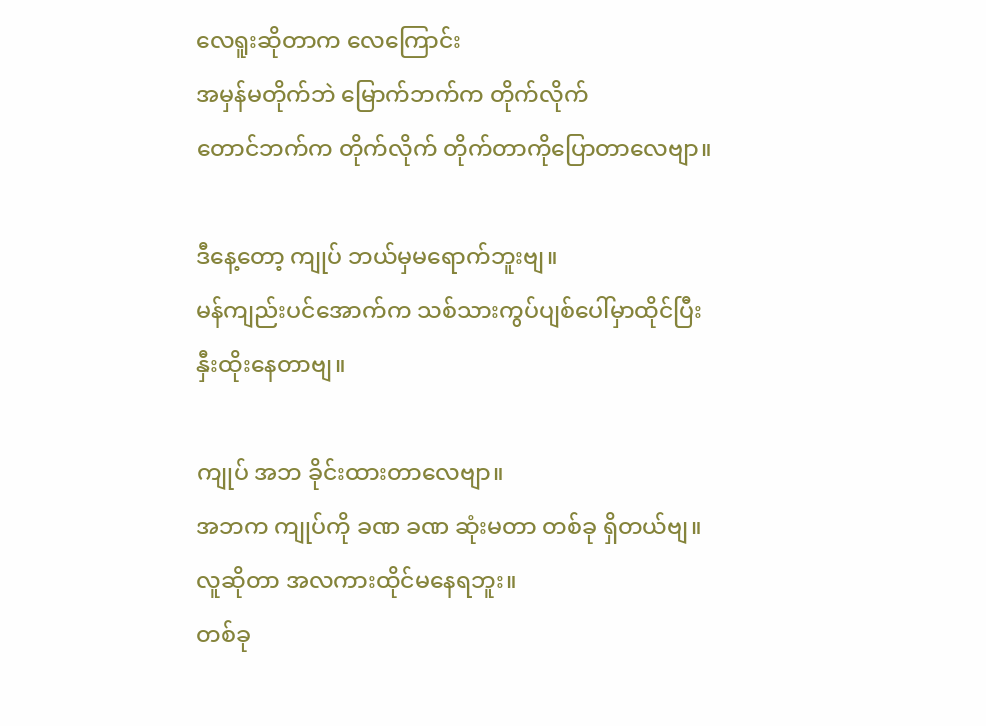လေရူးဆိုတာက လေကြောင်း
အမှန်မတိုက်ဘဲ မြောက်ဘက်က တိုက်လိုက်
တောင်ဘက်က တိုက်လိုက် တိုက်တာကိုပြောတာလေဗျာ။

ဒီနေ့တော့ ကျုပ် ဘယ်မှမရောက်ဘူးဗျ။
မန်ကျည်းပင်အောက်က သစ်သားကွပ်ပျစ်ပေါ်မှာထိုင်ပြီး
နှီးထိုးနေတာဗျ။

ကျုပ် အဘ ခိုင်းထားတာလေဗျာ။
အဘက ကျုပ်ကို ခဏ ခဏ ဆုံးမတာ တစ်ခု ရှိတယ်ဗျ။
လူဆိုတာ အလကားထိုင်မနေရဘူး။
တစ်ခု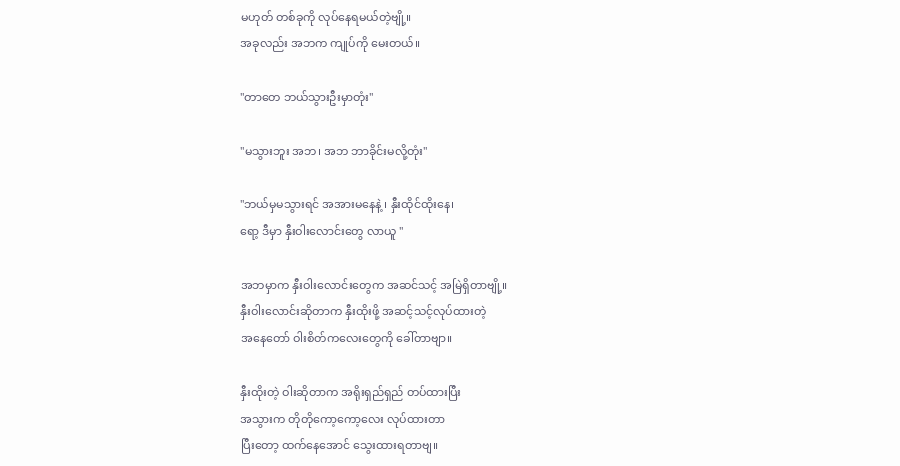မဟုတ် တစ်ခုကို လုပ်နေရမယ်တဲ့ဗျို့။
အခုလည်း အဘက ကျုပ်ကို မေးတယ်။

"တာတေ ဘယ်သွားဦးမှာတုံး"

"မသွားဘူး အဘ၊ အဘ ဘာခိုင်းမလို့တုံး"

"ဘယ်မှမသွားရင် အအားမနေနဲ့ ၊ နှီးထိုင်ထိုးနေ၊
ရော့ ဒီမှာ နှီးဝါးလောင်းတွေ လာယူ "

အဘမှာက နှီးဝါးလောင်းတွေက အဆင်သင့် အမြဲရှိတာဗျို့။
နှီးဝါးလောင်းဆိုတာက နှီးထိုးဖို့ အဆင့်သင့်လုပ်ထားတဲ့
အနေတော် ဝါးစိတ်ကလေးတွေကို ခေါ်တာဗျာ။

နှီးထိုးတဲ့ ဝါးဆိုတာက အရိုးရှည်ရှည် တပ်ထားပြီး
အသွားက တိုတိုကော့ကော့လေး လုပ်ထားတာ
ပြီးတော့ ထက်နေအောင် သွေးထားရတာဗျ။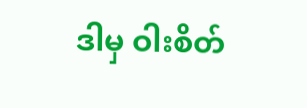ဒါမှ ဝါးစိတ်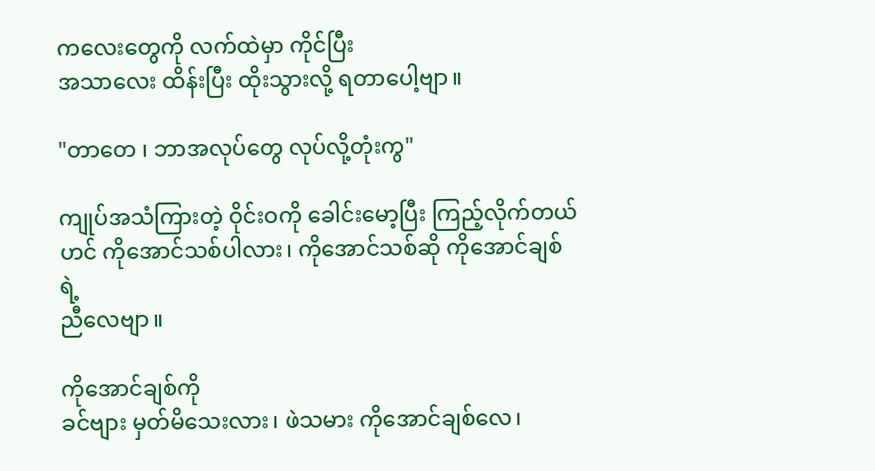ကလေးတွေကို လက်ထဲမှာ ကိုင်ပြီး
အသာလေး ထိန်းပြီး ထိုးသွားလို့ ရတာပေါ့ဗျာ။

"တာတေ ၊ ဘာအလုပ်တွေ လုပ်လို့တုံးကွ"

ကျုပ်အသံကြားတဲ့ ဝိုင်းဝကို ခေါင်းမော့ပြီး ကြည့်လိုက်တယ်
ဟင် ကိုအောင်သစ်ပါလား၊ ကိုအောင်သစ်ဆို ကိုအောင်ချစ်ရဲ့
ညီလေဗျာ။

ကိုအောင်ချစ်ကို
ခင်ဗျား မှတ်မိသေးလား၊ ဖဲသမား ကိုအောင်ချစ်လေ၊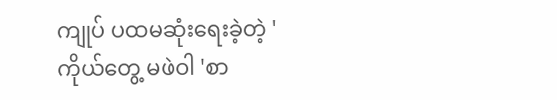ကျုပ် ပထမဆုံးရေးခဲ့တဲ့ 'ကိုယ်တွေ့ မဖဲဝါ 'စာ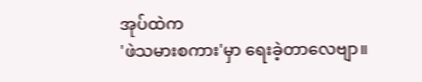အုပ်ထဲက
'ဖဲသမားစကား'မှာ ရေးခဲ့တာလေဗျာ။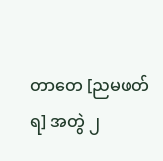တာတေ [ညမဖတ်ရ] အတွဲ ၂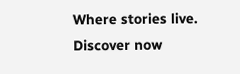Where stories live. Discover now